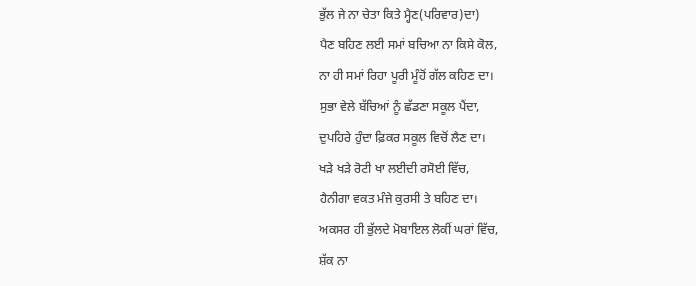ਭੁੱਲ ਜੇ ਨਾ ਚੇਤਾ ਕਿਤੇ ਮ੍ਹੈਣ(ਪਰਿਵਾਰ)ਦਾ)
ਪੈਣ ਬਹਿਣ ਲਈ ਸਮਾਂ ਬਚਿਆ ਨਾ ਕਿਸੇ ਕੋਲ,
ਨਾ ਹੀ ਸਮਾਂ ਰਿਹਾ ਪੂਰੀ ਮੂੰਹੋਂ ਗੱਲ ਕਹਿਣ ਦਾ।
ਸੁਭਾ ਵੇਲੇ ਬੱਚਿਆਂ ਨੂੰ ਛੱਡਣਾ ਸਕੂਲ ਪੈਂਦਾ,
ਦੁਪਹਿਰੇ ਹੁੰਦਾ ਫ਼ਿਕਰ ਸਕੂਲ ਵਿਚੋਂ ਲੈਣ ਦਾ।
ਖੜੇ ਖੜੇ ਰੋਟੀ ਖਾ ਲਈਦੀ ਰਸੋਈ ਵਿੱਚ,
ਹੈਨੀਗਾ ਵਕਤ ਮੰਜੇ ਕੁਰਸੀ ਤੇ ਬਹਿਣ ਦਾ।
ਅਕਸਰ ਹੀ ਭੁੱਲਦੇ ਮੋਬਾਇਲ ਲੋਕੀਂ ਘਰਾਂ ਵਿੱਚ,
ਸ਼ੱਕ ਨਾ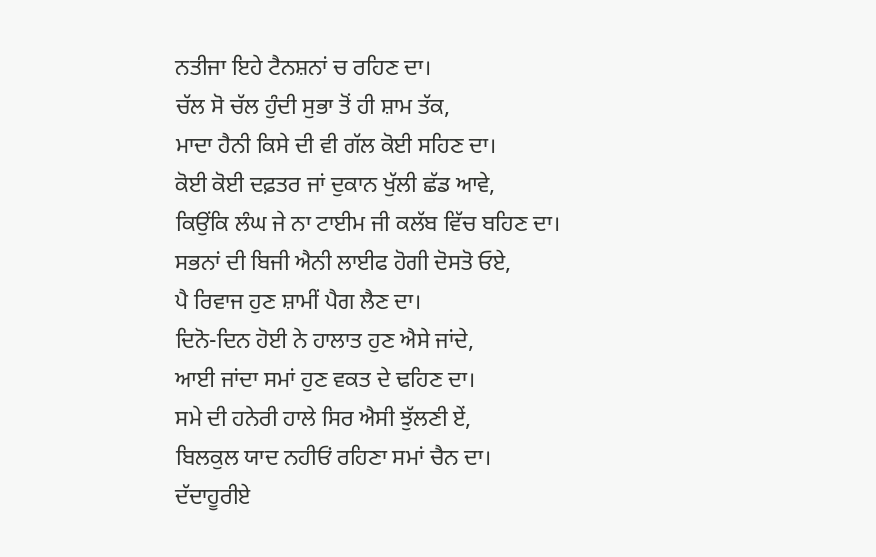ਨਤੀਜਾ ਇਹੇ ਟੈਨਸ਼ਨਾਂ ਚ ਰਹਿਣ ਦਾ।
ਚੱਲ ਸੋ ਚੱਲ ਹੁੰਦੀ ਸੁਭਾ ਤੋਂ ਹੀ ਸ਼ਾਮ ਤੱਕ,
ਮਾਦਾ ਹੈਨੀ ਕਿਸੇ ਦੀ ਵੀ ਗੱਲ ਕੋਈ ਸਹਿਣ ਦਾ।
ਕੋਈ ਕੋਈ ਦਫ਼ਤਰ ਜਾਂ ਦੁਕਾਨ ਖੁੱਲੀ ਛੱਡ ਆਵੇ,
ਕਿਉਂਕਿ ਲੰਘ ਜੇ ਨਾ ਟਾਈਮ ਜੀ ਕਲੱਬ ਵਿੱਚ ਬਹਿਣ ਦਾ।
ਸਭਨਾਂ ਦੀ ਬਿਜੀ ਐਨੀ ਲਾਈਫ ਹੋਗੀ ਦੋਸਤੋ ਓਏ,
ਪੈ ਰਿਵਾਜ ਹੁਣ ਸ਼ਾਮੀਂ ਪੈਗ ਲੈਣ ਦਾ।
ਦਿਨੋ-ਦਿਨ ਹੋਈ ਨੇ ਹਾਲਾਤ ਹੁਣ ਐਸੇ ਜਾਂਦੇ,
ਆਈ ਜਾਂਦਾ ਸਮਾਂ ਹੁਣ ਵਕਤ ਦੇ ਢਹਿਣ ਦਾ।
ਸਮੇ ਦੀ ਹਨੇਰੀ ਹਾਲੇ ਸਿਰ ਐਸੀ ਝੁੱਲਣੀ ਏਂ,
ਬਿਲਕੁਲ ਯਾਦ ਨਹੀਓਂ ਰਹਿਣਾ ਸਮਾਂ ਚੈਨ ਦਾ।
ਦੱਦਾਹੂਰੀਏ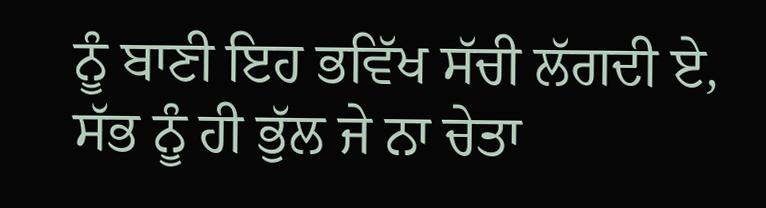ਨੂੰ ਬਾਣੀ ਇਹ ਭਵਿੱਖ ਸੱਚੀ ਲੱਗਦੀ ਏ,
ਸੱਭ ਨੂੰ ਹੀ ਭੁੱਲ ਜੇ ਨਾ ਚੇਤਾ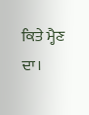ਕਿਤੇ ਮ੍ਹੈਣ ਦਾ।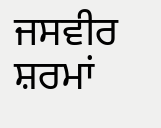ਜਸਵੀਰ ਸ਼ਰਮਾਂ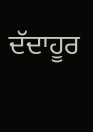ਦੱਦਾਹੂਰ